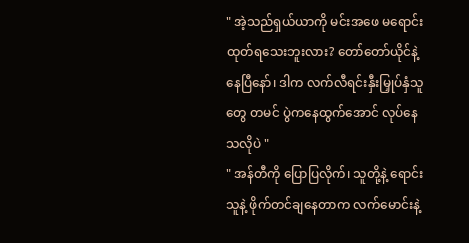" အဲ့သည်ရှယ်ယာကို မင်းအဖေ မရောင်းထုတ်ရသေးဘူးလား? တော်တော်ယိုင်နဲ့နေပြီနော်၊ ဒါက လက်လီရင်းနှီးမြှုပ်နှံသူတွေ တမင် ပွဲကနေထွက်အောင် လုပ်နေသလိုပဲ "
" အန်တီကို ပြောပြလိုက်၊ သူတို့နဲ့ ရောင်းသူနဲ့ ဖိုက်တင်ချနေတာက လက်မောင်းနဲ့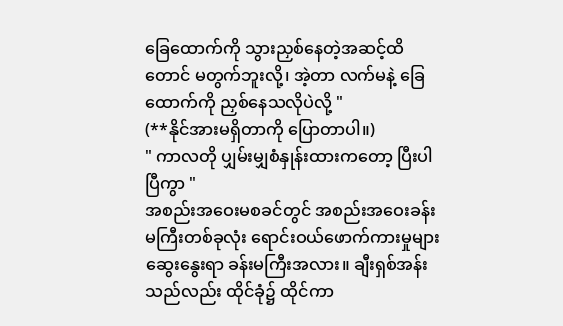ခြေထောက်ကို သွားညှစ်နေတဲ့အဆင့်ထိတောင် မတွက်ဘူးလို့၊ အဲ့တာ လက်မနဲ့ ခြေထောက်ကို ညှစ်နေသလိုပဲလို့ "
(**နိုင်အားမရှိတာကို ပြောတာပါ။)
" ကာလတို ပျှမ်းမျှစံနှုန်းထားကတော့ ပြီးပါပြီကွာ "
အစည်းအဝေးမစခင်တွင် အစည်းအဝေးခန်းမကြီးတစ်ခုလုံး ရောင်းဝယ်ဖောက်ကားမှုများ ဆွေးနွေးရာ ခန်းမကြီးအလား။ ချီးရှစ်အန်းသည်လည်း ထိုင်ခုံ၌ ထိုင်ကာ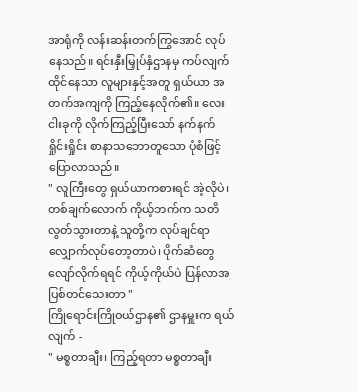အာရုံကို လန်းဆန်းတက်ကြွအောင် လုပ်နေသည်။ ရင်းနှီးမြှုပ်နှံဌာနမှ ကပ်လျက် ထိုင်နေသာ လူများနှင့်အတူ ရှယ်ယာ အတက်အကျကို ကြည့်နေလိုက်၏။ လေးငါးခုကို လိုက်ကြည့်ပြီးသော် နက်နက်ရှိုင်းရှိုင်း စာနာသဘောတူသော ပုံစံဖြင့် ပြောလာသည်။
" လူကြီးတွေ ရှယ်ယာကစားရင် အဲ့လိုပဲ၊ တစ်ချက်လောက် ကိုယ့်ဘက်က သတိလွတ်သွားတာနဲ့ သူတို့က လုပ်ချင်ရာ လျှောက်လုပ်တော့တာပဲ၊ ပိုက်ဆံတွေ လျော်လိုက်ရရင် ကိုယ့်ကိုယ်ပဲ ပြန်လာအပြစ်တင်သေးတာ "
ကြိုရောင်းကြိုဝယ်ဌာန၏ ဌာနမှူးက ရယ်လျက် -
" မစ္စတာချီး၊ ကြည့်ရတာ မစ္စတာချီး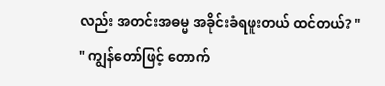လည်း အတင်းအဓမ္မ အခိုင်းခံရဖူးတယ် ထင်တယ်? "
" ကျွန်တော်ဖြင့် တောက်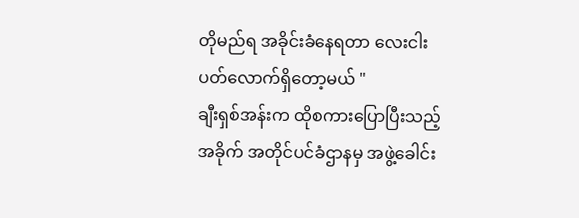တိုမည်ရ အခိုင်းခံနေရတာ လေးငါးပတ်လောက်ရှိတော့မယ် "
ချီးရှစ်အန်းက ထိုစကားပြောပြီးသည့်အခိုက် အတိုင်ပင်ခံဌာနမှ အဖွဲ့ခေါင်း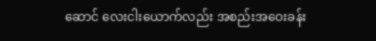ဆောင် လေးငါးယောက်လည်း အစည်းအဝေးခန်း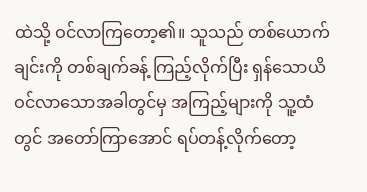ထဲသို့ ဝင်လာကြတော့၏။ သူသည် တစ်ယောက်ချင်းကို တစ်ချက်ခန့် ကြည့်လိုက်ပြီး ရှန်သောယိ ဝင်လာသောအခါတွင်မှ အကြည့်များကို သူ့ထံတွင် အတော်ကြာအောင် ရပ်တန့်လိုက်တော့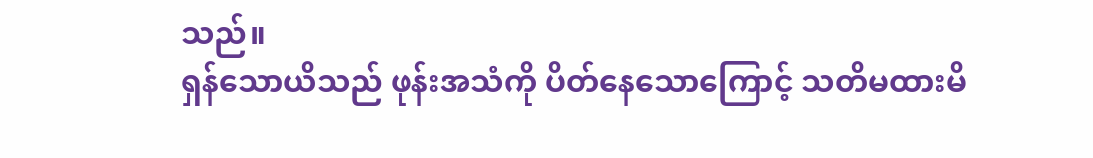သည်။
ရှန်သောယိသည် ဖုန်းအသံကို ပိတ်နေသောကြောင့် သတိမထားမိ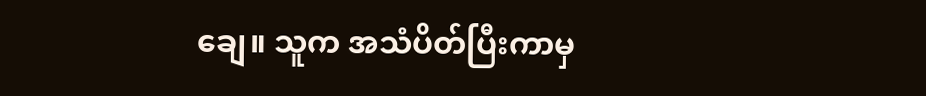ချေ။ သူက အသံပိတ်ပြီးကာမှ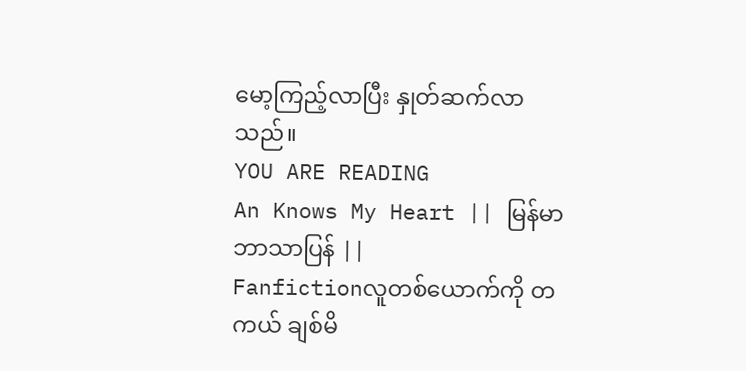မော့ကြည့်လာပြီး နှုတ်ဆက်လာသည်။
YOU ARE READING
An Knows My Heart || မြန်မာဘာသာပြန် ||
Fanfictionလူတစ်ယောက်ကို တကယ် ချစ်မိ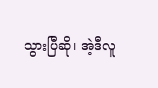သွားပြီဆို၊ အဲ့ဒီလူ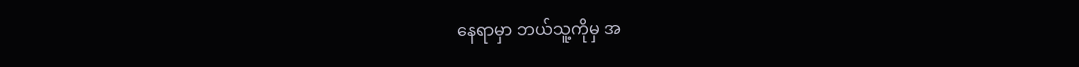နေရာမှာ ဘယ်သူ့ကိုမှ အ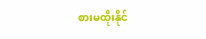စားမထိုးနိုင်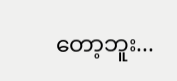တော့ဘူး...